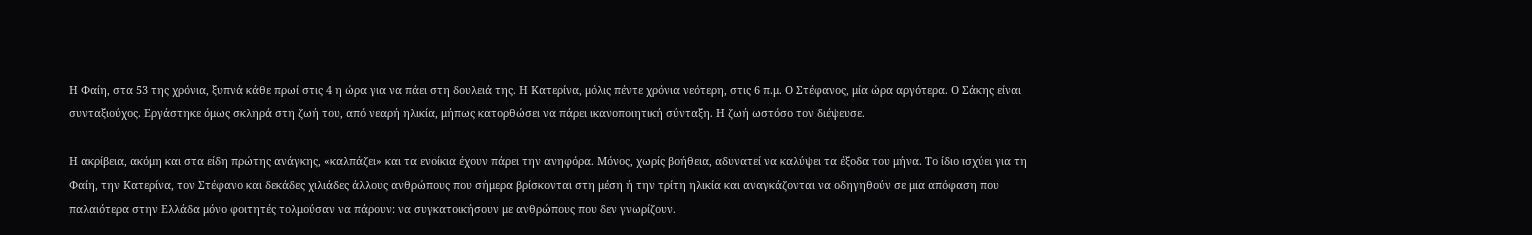Η Φαίη, στα 53 της χρόνια, ξυπνά κάθε πρωί στις 4 η ώρα για να πάει στη δουλειά της. Η Κατερίνα, μόλις πέντε χρόνια νεότερη, στις 6 π.μ. Ο Στέφανος, μία ώρα αργότερα. Ο Σάκης είναι συνταξιούχος. Εργάστηκε όμως σκληρά στη ζωή του, από νεαρή ηλικία, μήπως κατορθώσει να πάρει ικανοποιητική σύνταξη. Η ζωή ωστόσο τον διέψευσε.

Η ακρίβεια, ακόμη και στα είδη πρώτης ανάγκης, «καλπάζει» και τα ενοίκια έχουν πάρει την ανηφόρα. Μόνος, χωρίς βοήθεια, αδυνατεί να καλύψει τα έξοδα του μήνα. Το ίδιο ισχύει για τη Φαίη, την Κατερίνα, τον Στέφανο και δεκάδες χιλιάδες άλλους ανθρώπους που σήμερα βρίσκονται στη μέση ή την τρίτη ηλικία και αναγκάζονται να οδηγηθούν σε μια απόφαση που παλαιότερα στην Ελλάδα μόνο φοιτητές τολμούσαν να πάρουν: να συγκατοικήσουν με ανθρώπους που δεν γνωρίζουν.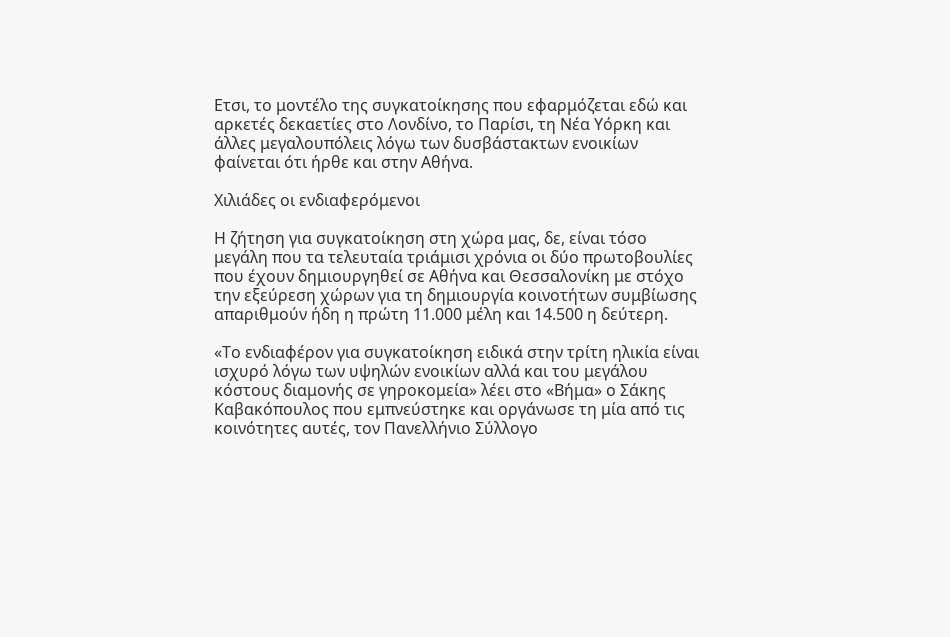Ετσι, το μοντέλο της συγκατοίκησης που εφαρμόζεται εδώ και αρκετές δεκαετίες στο Λονδίνο, το Παρίσι, τη Νέα Υόρκη και άλλες μεγαλουπόλεις λόγω των δυσβάστακτων ενοικίων φαίνεται ότι ήρθε και στην Αθήνα.

Χιλιάδες οι ενδιαφερόμενοι

Η ζήτηση για συγκατοίκηση στη χώρα μας, δε, είναι τόσο μεγάλη που τα τελευταία τριάμισι χρόνια οι δύο πρωτοβουλίες που έχουν δημιουργηθεί σε Αθήνα και Θεσσαλονίκη με στόχο την εξεύρεση χώρων για τη δημιουργία κοινοτήτων συμβίωσης απαριθμούν ήδη η πρώτη 11.000 μέλη και 14.500 η δεύτερη.

«Το ενδιαφέρον για συγκατοίκηση ειδικά στην τρίτη ηλικία είναι ισχυρό λόγω των υψηλών ενοικίων αλλά και του μεγάλου κόστους διαμονής σε γηροκομεία» λέει στο «Βήμα» ο Σάκης Καβακόπουλος που εμπνεύστηκε και οργάνωσε τη μία από τις κοινότητες αυτές, τον Πανελλήνιο Σύλλογο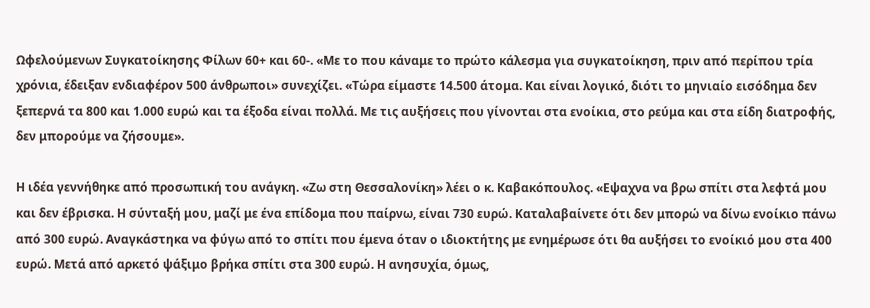Ωφελούμενων Συγκατοίκησης Φίλων 60+ και 60-. «Με το που κάναμε το πρώτο κάλεσμα για συγκατοίκηση, πριν από περίπου τρία χρόνια, έδειξαν ενδιαφέρον 500 άνθρωποι» συνεχίζει. «Τώρα είμαστε 14.500 άτομα. Και είναι λογικό, διότι το μηνιαίο εισόδημα δεν ξεπερνά τα 800 και 1.000 ευρώ και τα έξοδα είναι πολλά. Με τις αυξήσεις που γίνονται στα ενοίκια, στο ρεύμα και στα είδη διατροφής, δεν μπορούμε να ζήσουμε».

Η ιδέα γεννήθηκε από προσωπική του ανάγκη. «Ζω στη Θεσσαλονίκη» λέει ο κ. Καβακόπουλος. «Εψαχνα να βρω σπίτι στα λεφτά μου και δεν έβρισκα. Η σύνταξή μου, μαζί με ένα επίδομα που παίρνω, είναι 730 ευρώ. Καταλαβαίνετε ότι δεν μπορώ να δίνω ενοίκιο πάνω από 300 ευρώ. Αναγκάστηκα να φύγω από το σπίτι που έμενα όταν ο ιδιοκτήτης με ενημέρωσε ότι θα αυξήσει το ενοίκιό μου στα 400 ευρώ. Μετά από αρκετό ψάξιμο βρήκα σπίτι στα 300 ευρώ. Η ανησυχία, όμως,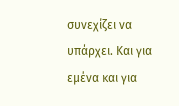συνεχίζει να υπάρχει. Και για εμένα και για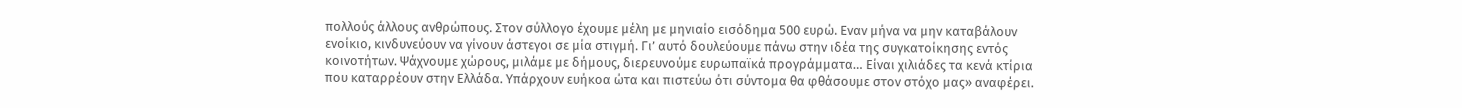πολλούς άλλους ανθρώπους. Στον σύλλογο έχουμε μέλη με μηνιαίο εισόδημα 500 ευρώ. Εναν μήνα να μην καταβάλουν ενοίκιο, κινδυνεύουν να γίνουν άστεγοι σε μία στιγμή. Γι’ αυτό δουλεύουμε πάνω στην ιδέα της συγκατοίκησης εντός κοινοτήτων. Ψάχνουμε χώρους, μιλάμε με δήμους, διερευνούμε ευρωπαϊκά προγράμματα… Είναι χιλιάδες τα κενά κτίρια που καταρρέουν στην Ελλάδα. Υπάρχουν ευήκοα ώτα και πιστεύω ότι σύντομα θα φθάσουμε στον στόχο μας» αναφέρει.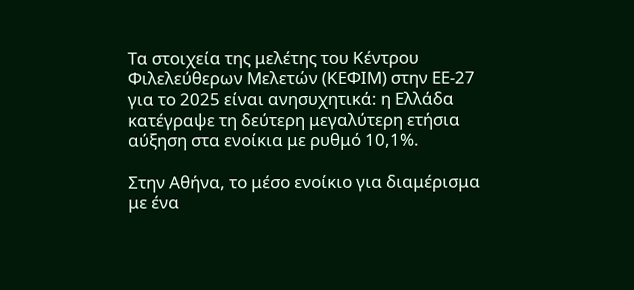Τα στοιχεία της μελέτης του Κέντρου Φιλελεύθερων Μελετών (ΚΕΦΙΜ) στην ΕΕ-27 για το 2025 είναι ανησυχητικά: η Ελλάδα κατέγραψε τη δεύτερη μεγαλύτερη ετήσια αύξηση στα ενοίκια με ρυθμό 10,1%.

Στην Αθήνα, το μέσο ενοίκιο για διαμέρισμα με ένα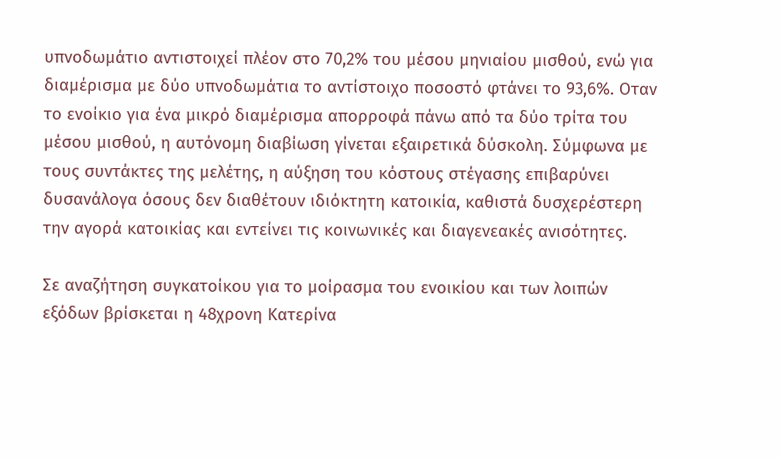υπνοδωμάτιο αντιστοιχεί πλέον στο 70,2% του μέσου μηνιαίου μισθού, ενώ για διαμέρισμα με δύο υπνοδωμάτια το αντίστοιχο ποσοστό φτάνει το 93,6%. Οταν το ενοίκιο για ένα μικρό διαμέρισμα απορροφά πάνω από τα δύο τρίτα του μέσου μισθού, η αυτόνομη διαβίωση γίνεται εξαιρετικά δύσκολη. Σύμφωνα με τους συντάκτες της μελέτης, η αύξηση του κόστους στέγασης επιβαρύνει δυσανάλογα όσους δεν διαθέτουν ιδιόκτητη κατοικία, καθιστά δυσχερέστερη την αγορά κατοικίας και εντείνει τις κοινωνικές και διαγενεακές ανισότητες.

Σε αναζήτηση συγκατοίκου για το μοίρασμα του ενοικίου και των λοιπών εξόδων βρίσκεται η 48χρονη Κατερίνα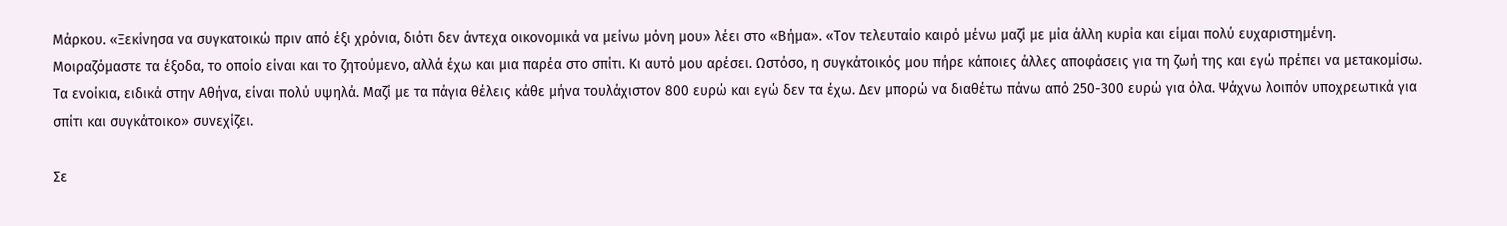Μάρκου. «Ξεκίνησα να συγκατοικώ πριν από έξι χρόνια, διότι δεν άντεχα οικονομικά να μείνω μόνη μου» λέει στο «Βήμα». «Τον τελευταίο καιρό μένω μαζί με μία άλλη κυρία και είμαι πολύ ευχαριστημένη. Μοιραζόμαστε τα έξοδα, το οποίο είναι και το ζητούμενο, αλλά έχω και μια παρέα στο σπίτι. Κι αυτό μου αρέσει. Ωστόσο, η συγκάτοικός μου πήρε κάποιες άλλες αποφάσεις για τη ζωή της και εγώ πρέπει να μετακομίσω. Τα ενοίκια, ειδικά στην Αθήνα, είναι πολύ υψηλά. Μαζί με τα πάγια θέλεις κάθε μήνα τουλάχιστον 800 ευρώ και εγώ δεν τα έχω. Δεν μπορώ να διαθέτω πάνω από 250-300 ευρώ για όλα. Ψάχνω λοιπόν υποχρεωτικά για σπίτι και συγκάτοικο» συνεχίζει.

Σε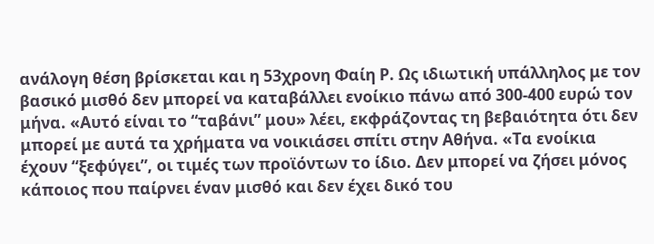ανάλογη θέση βρίσκεται και η 53χρονη Φαίη Ρ. Ως ιδιωτική υπάλληλος με τον βασικό μισθό δεν μπορεί να καταβάλλει ενοίκιο πάνω από 300-400 ευρώ τον μήνα. «Αυτό είναι το “ταβάνι” μου» λέει, εκφράζοντας τη βεβαιότητα ότι δεν μπορεί με αυτά τα χρήματα να νοικιάσει σπίτι στην Αθήνα. «Τα ενοίκια έχουν “ξεφύγει”, οι τιμές των προϊόντων το ίδιο. Δεν μπορεί να ζήσει μόνος κάποιος που παίρνει έναν μισθό και δεν έχει δικό του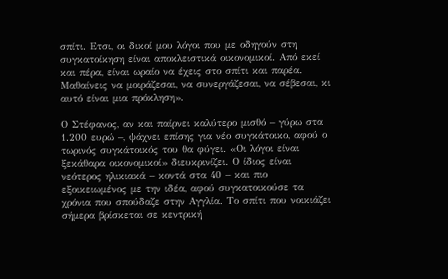σπίτι. Ετσι, οι δικοί μου λόγοι που με οδηγούν στη συγκατοίκηση είναι αποκλειστικά οικονομικοί. Από εκεί και πέρα, είναι ωραίο να έχεις στο σπίτι και παρέα. Μαθαίνεις να μοιράζεσαι, να συνεργάζεσαι, να σέβεσαι, κι αυτό είναι μια πρόκληση».

Ο Στέφανος, αν και παίρνει καλύτερο μισθό – γύρω στα 1.200 ευρώ –, ψάχνει επίσης για νέο συγκάτοικο, αφού ο τωρινός συγκάτοικός του θα φύγει. «Οι λόγοι είναι ξεκάθαρα οικονομικοί» διευκρινίζει. Ο ίδιος είναι νεότερος ηλικιακά – κοντά στα 40 – και πιο εξοικειωμένος με την ιδέα, αφού συγκατοικούσε τα χρόνια που σπούδαζε στην Αγγλία. Το σπίτι που νοικιάζει σήμερα βρίσκεται σε κεντρική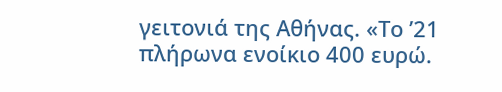γειτονιά της Αθήνας. «Το ’21 πλήρωνα ενοίκιο 400 ευρώ.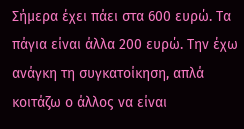Σήμερα έχει πάει στα 600 ευρώ. Τα πάγια είναι άλλα 200 ευρώ. Την έχω ανάγκη τη συγκατοίκηση, απλά κοιτάζω ο άλλος να είναι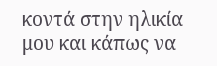κοντά στην ηλικία μου και κάπως να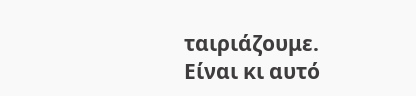ταιριάζουμε. Είναι κι αυτό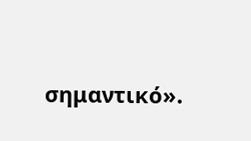σημαντικό».